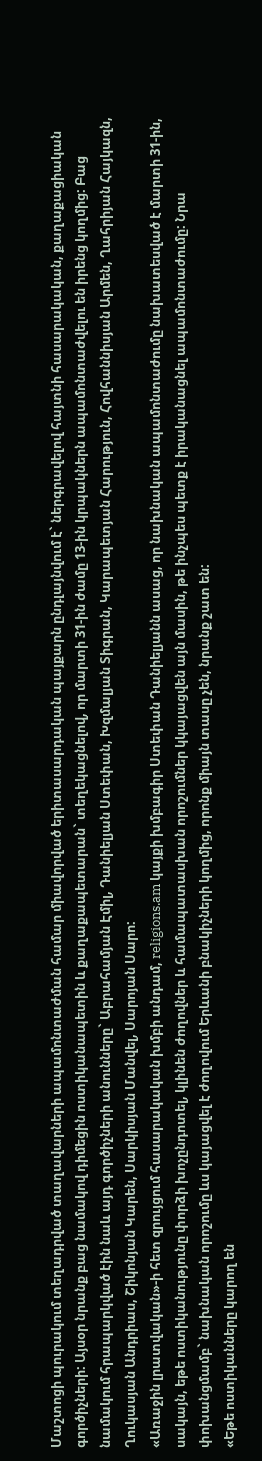Մաշտոցի պուրակում տեղադրված տաղավարների ապամոնտաժման համար միավորված երիտասարդական պայքարն ընդլայնվում է` ներգրավելով հայտնի հասարակական, քաղաքացիական գործիչների: Այսօր նրանք բաց նամակով դիմեցին ոստիկանապետին և քաղաքապետարան` տեղեկացնելով, որ մարտի 31-ին ժամը 13-ին կրպակներն ապամոնտաժվելու են իրենց կողմից: Բաց նամակում հրապարկված էին նաև այդ գործիչների անունները` Աբրահամյան Էմիլ, Դանիելյան Ստեփան, Խզմալյան Տիգրան, Կարապետյան Հարություն, Հովհաննիսյան Արմեն, Ղահրիյան Հայկազն, Ղուկասյան Անդրիաս, Շիկոնյան Կարեն, Սարկիսյան Մանվել, Սարոյան Սարո:
«Առաջին լրատվական»-ի հետ զրույցում հասարակական խմբի անդամ, religions.am կայքի խմբագիր Ստեփան Դանիելյանն ասաց, որ նախնական ապամոնտաժումը նախատեսված է մարտի 31-ին, սակայն, եթե ոստիկանությունը փորձի խոչընդոտել, կլինեն ժողովներ և համապատասխան որոշումներ կկայացվեն այն մասին, թե ինչպես պետք է իրականացնել ապամոնտաժումը: Նրա փոխանցմամբ` նախնական որոշումը ևս կայացվել է ժողովում Երևանի բնակիչների կողմից, որոնք միայն տասը չեն, նրանք շատ են:
«Եթե ոստիկանները կարող են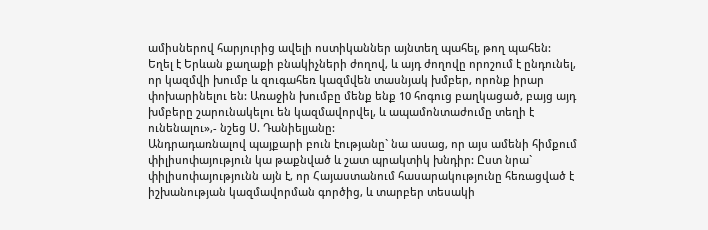ամիսներով հարյուրից ավելի ոստիկաններ այնտեղ պահել, թող պահեն: Եղել է Երևան քաղաքի բնակիչների ժողով, և այդ ժողովը որոշում է ընդունել, որ կազմվի խումբ և զուգահեռ կազմվեն տասնյակ խմբեր, որոնք իրար փոխարինելու են: Առաջին խումբը մենք ենք 10 հոգուց բաղկացած, բայց այդ խմբերը շարունակելու են կազմավորվել, և ապամոնտաժումը տեղի է ունենալու»,- նշեց Ս. Դանիելյանը:
Անդրադառնալով պայքարի բուն էությանը` նա ասաց, որ այս ամենի հիմքում փիլիսոփայություն կա թաքնված և շատ պրակտիկ խնդիր: Ըստ նրա` փիլիսոփայությունն այն է, որ Հայաստանում հասարակությունը հեռացված է իշխանության կազմավորման գործից, և տարբեր տեսակի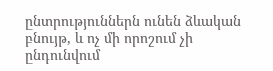ընտրություններն ունեն ձևական բնույթ, և ոչ մի որոշում չի ընդունվում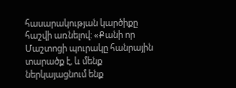հասարակության կարծիքը հաշվի առնելով: «Քանի որ Մաշտոցի պուրակը հանրային տարածք է, և մենք ներկայացնում ենք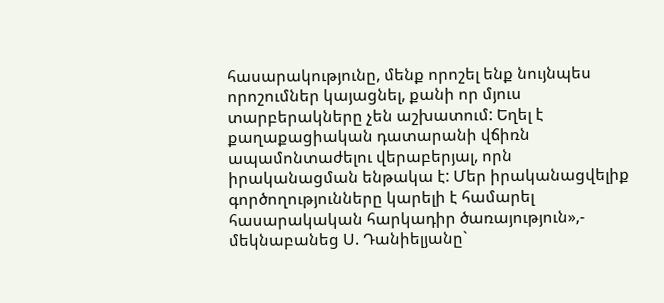հասարակությունը, մենք որոշել ենք նույնպես որոշումներ կայացնել, քանի որ մյուս տարբերակները չեն աշխատում: Եղել է քաղաքացիական դատարանի վճիռն ապամոնտաժելու վերաբերյալ, որն իրականացման ենթակա է: Մեր իրականացվելիք գործողությունները կարելի է համարել հասարակական հարկադիր ծառայություն»,- մեկնաբանեց Ս. Դանիելյանը`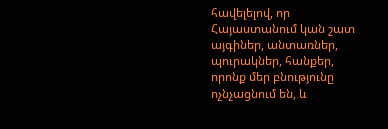հավելելով, որ Հայաստանում կան շատ այգիներ, անտառներ, պուրակներ, հանքեր, որոնք մեր բնությունը ոչնչացնում են, և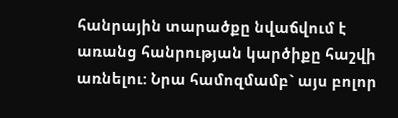հանրային տարածքը նվաճվում է առանց հանրության կարծիքը հաշվի առնելու: Նրա համոզմամբ` այս բոլոր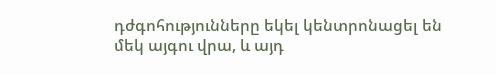դժգոհությունները եկել կենտրոնացել են մեկ այգու վրա, և այդ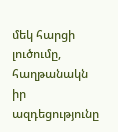մեկ հարցի լուծումը, հաղթանակն իր ազդեցությունը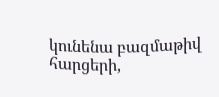կունենա բազմաթիվ հարցերի,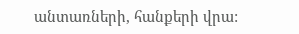անտառների, հանքերի վրա: